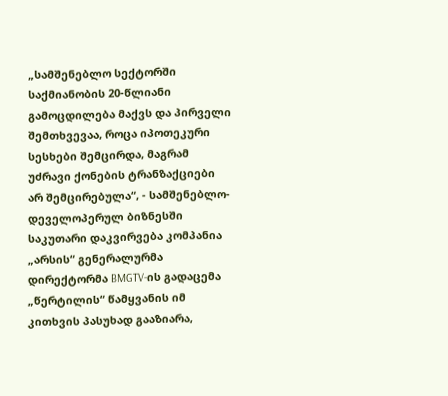„სამშენებლო სექტორში საქმიანობის 20-წლიანი გამოცდილება მაქვს და პირველი შემთხვევაა, როცა იპოთეკური სესხები შემცირდა, მაგრამ უძრავი ქონების ტრანზაქციები არ შემცირებულა“, - სამშენებლო-დეველოპერულ ბიზნესში საკუთარი დაკვირვება კომპანია „არსის“ გენერალურმა დირექტორმა BMGTV-ის გადაცემა „წერტილის“ წამყვანის იმ კითხვის პასუხად გააზიარა,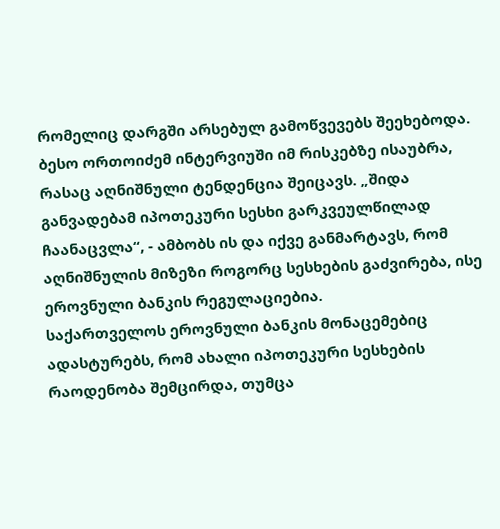რომელიც დარგში არსებულ გამოწვევებს შეეხებოდა. ბესო ორთოიძემ ინტერვიუში იმ რისკებზე ისაუბრა, რასაც აღნიშნული ტენდენცია შეიცავს. „შიდა განვადებამ იპოთეკური სესხი გარკვეულწილად ჩაანაცვლა“, - ამბობს ის და იქვე განმარტავს, რომ აღნიშნულის მიზეზი როგორც სესხების გაძვირება, ისე ეროვნული ბანკის რეგულაციებია.
საქართველოს ეროვნული ბანკის მონაცემებიც ადასტურებს, რომ ახალი იპოთეკური სესხების რაოდენობა შემცირდა, თუმცა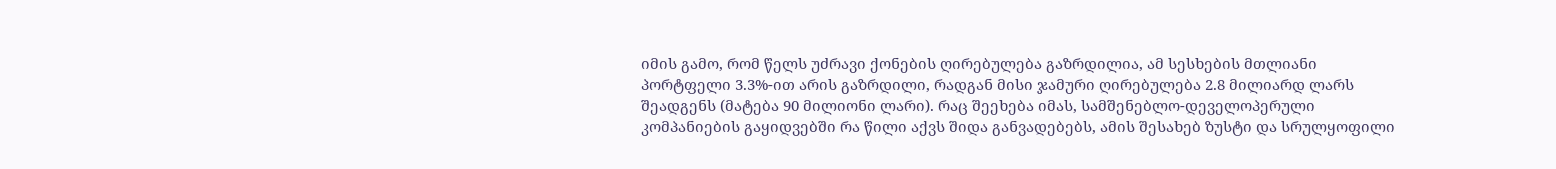იმის გამო, რომ წელს უძრავი ქონების ღირებულება გაზრდილია, ამ სესხების მთლიანი პორტფელი 3.3%-ით არის გაზრდილი, რადგან მისი ჯამური ღირებულება 2.8 მილიარდ ლარს შეადგენს (მატება 90 მილიონი ლარი). რაც შეეხება იმას, სამშენებლო-დეველოპერული კომპანიების გაყიდვებში რა წილი აქვს შიდა განვადებებს, ამის შესახებ ზუსტი და სრულყოფილი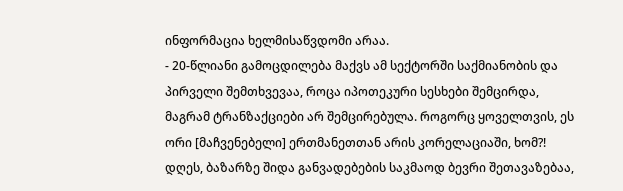ინფორმაცია ხელმისაწვდომი არაა.
- 20-წლიანი გამოცდილება მაქვს ამ სექტორში საქმიანობის და პირველი შემთხვევაა, როცა იპოთეკური სესხები შემცირდა, მაგრამ ტრანზაქციები არ შემცირებულა. როგორც ყოველთვის, ეს ორი [მაჩვენებელი] ერთმანეთთან არის კორელაციაში, ხომ?! დღეს, ბაზარზე შიდა განვადებების საკმაოდ ბევრი შეთავაზებაა,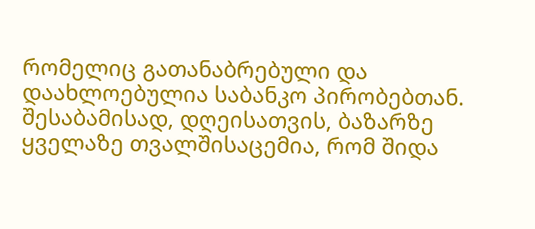რომელიც გათანაბრებული და დაახლოებულია საბანკო პირობებთან. შესაბამისად, დღეისათვის, ბაზარზე ყველაზე თვალშისაცემია, რომ შიდა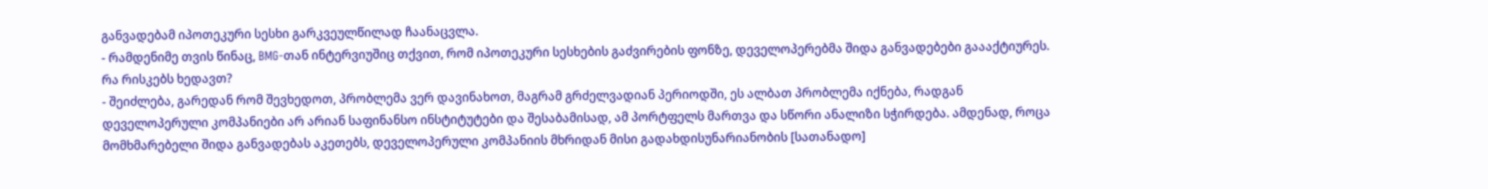განვადებამ იპოთეკური სესხი გარკვეულწილად ჩაანაცვლა.
- რამდენიმე თვის წინაც, BMG-თან ინტერვიუშიც თქვით, რომ იპოთეკური სესხების გაძვირების ფონზე, დეველოპერებმა შიდა განვადებები გაააქტიურეს. რა რისკებს ხედავთ?
- შეიძლება, გარედან რომ შევხედოთ, პრობლემა ვერ დავინახოთ, მაგრამ გრძელვადიან პერიოდში, ეს ალბათ პრობლემა იქნება, რადგან დეველოპერული კომპანიები არ არიან საფინანსო ინსტიტუტები და შესაბამისად, ამ პორტფელს მართვა და სწორი ანალიზი სჭირდება. ამდენად, როცა მომხმარებელი შიდა განვადებას აკეთებს, დეველოპერული კომპანიის მხრიდან მისი გადახდისუნარიანობის [სათანადო]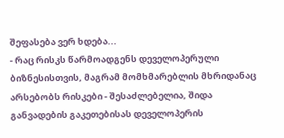შეფასება ვერ ხდება...
- რაც რისკს წარმოადგენს დეველოპერული ბიზნესისთვის, მაგრამ მომხმარებლის მხრიდანაც არსებობს რისკები - შესაძლებელია, შიდა განვადების გაკეთებისას დეველოპერის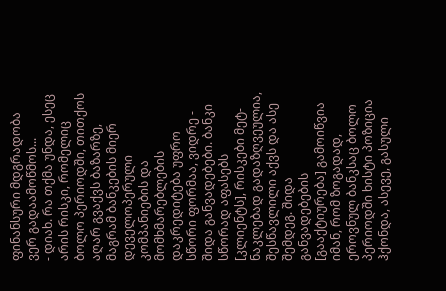ფინანსური მდგრადობა ვერ გადაამოწმოს...
- დიახ. რა თქმა უნდა, ესეც არის რისკი, რომელიც ბოლო პერიოდში, თითქოს აღარ გვაქვს ბაზარზე, მაგრამ ბანკების მიერ დეველოპერული კომპანიების და მომხმარებლების დაკრედიტება უფრო სწორი ფორმაა, ვიდრე - შიდა განვადებები. ბანკი სწორად აფასებს [კლიენტს], რისკები მეტ-ნაკლებად გადაზღვეულია, შესწავლილი აქვს და ასე შემდეგ. შიდა განვადებების [გააქტიურება] გამოიწვია იმან, რომ ზოგადად, ეროვნულ ბანკსაც ბოლო პერიოდში ხისტი პოზიცია ჰქონდა, ასევე, გასული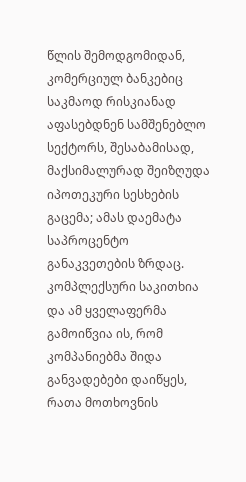წლის შემოდგომიდან, კომერციულ ბანკებიც საკმაოდ რისკიანად აფასებდნენ სამშენებლო სექტორს, შესაბამისად, მაქსიმალურად შეიზღუდა იპოთეკური სესხების გაცემა; ამას დაემატა საპროცენტო განაკვეთების ზრდაც. კომპლექსური საკითხია და ამ ყველაფერმა გამოიწვია ის, რომ კომპანიებმა შიდა განვადებები დაიწყეს, რათა მოთხოვნის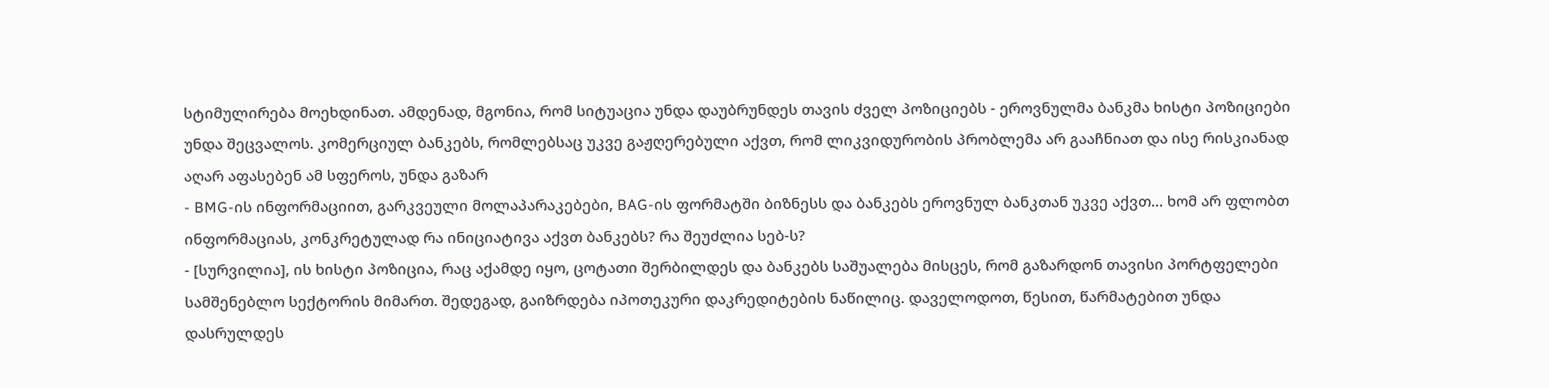სტიმულირება მოეხდინათ. ამდენად, მგონია, რომ სიტუაცია უნდა დაუბრუნდეს თავის ძველ პოზიციებს - ეროვნულმა ბანკმა ხისტი პოზიციები უნდა შეცვალოს. კომერციულ ბანკებს, რომლებსაც უკვე გაჟღერებული აქვთ, რომ ლიკვიდურობის პრობლემა არ გააჩნიათ და ისე რისკიანად აღარ აფასებენ ამ სფეროს, უნდა გაზარ
- BMG-ის ინფორმაციით, გარკვეული მოლაპარაკებები, BAG-ის ფორმატში ბიზნესს და ბანკებს ეროვნულ ბანკთან უკვე აქვთ... ხომ არ ფლობთ ინფორმაციას, კონკრეტულად რა ინიციატივა აქვთ ბანკებს? რა შეუძლია სებ-ს?
- [სურვილია], ის ხისტი პოზიცია, რაც აქამდე იყო, ცოტათი შერბილდეს და ბანკებს საშუალება მისცეს, რომ გაზარდონ თავისი პორტფელები სამშენებლო სექტორის მიმართ. შედეგად, გაიზრდება იპოთეკური დაკრედიტების ნაწილიც. დაველოდოთ, წესით, წარმატებით უნდა დასრულდეს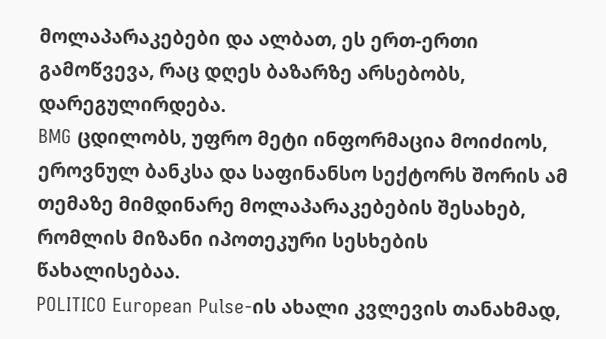მოლაპარაკებები და ალბათ, ეს ერთ-ერთი გამოწვევა, რაც დღეს ბაზარზე არსებობს, დარეგულირდება.
BMG ცდილობს, უფრო მეტი ინფორმაცია მოიძიოს, ეროვნულ ბანკსა და საფინანსო სექტორს შორის ამ თემაზე მიმდინარე მოლაპარაკებების შესახებ, რომლის მიზანი იპოთეკური სესხების წახალისებაა.
POLITICO European Pulse-ის ახალი კვლევის თანახმად,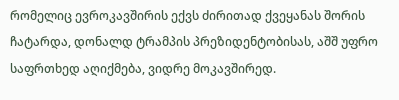რომელიც ევროკავშირის ექვს ძირითად ქვეყანას შორის ჩატარდა, დონალდ ტრამპის პრეზიდენტობისას, აშშ უფრო საფრთხედ აღიქმება, ვიდრე მოკავშირედ.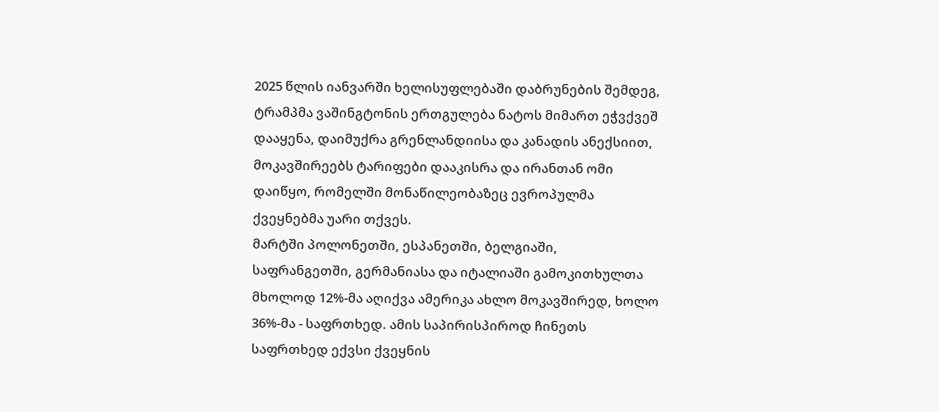2025 წლის იანვარში ხელისუფლებაში დაბრუნების შემდეგ, ტრამპმა ვაშინგტონის ერთგულება ნატოს მიმართ ეჭვქვეშ დააყენა, დაიმუქრა გრენლანდიისა და კანადის ანექსიით, მოკავშირეებს ტარიფები დააკისრა და ირანთან ომი დაიწყო, რომელში მონაწილეობაზეც ევროპულმა ქვეყნებმა უარი თქვეს.
მარტში პოლონეთში, ესპანეთში, ბელგიაში, საფრანგეთში, გერმანიასა და იტალიაში გამოკითხულთა მხოლოდ 12%-მა აღიქვა ამერიკა ახლო მოკავშირედ, ხოლო 36%-მა - საფრთხედ. ამის საპირისპიროდ ჩინეთს საფრთხედ ექვსი ქვეყნის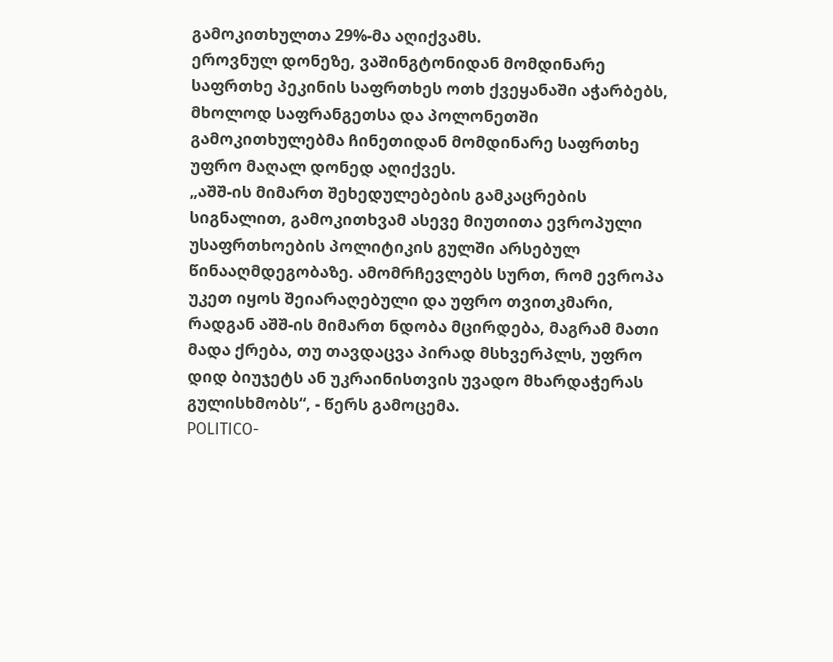გამოკითხულთა 29%-მა აღიქვამს.
ეროვნულ დონეზე, ვაშინგტონიდან მომდინარე საფრთხე პეკინის საფრთხეს ოთხ ქვეყანაში აჭარბებს, მხოლოდ საფრანგეთსა და პოლონეთში გამოკითხულებმა ჩინეთიდან მომდინარე საფრთხე უფრო მაღალ დონედ აღიქვეს.
„აშშ-ის მიმართ შეხედულებების გამკაცრების სიგნალით, გამოკითხვამ ასევე მიუთითა ევროპული უსაფრთხოების პოლიტიკის გულში არსებულ წინააღმდეგობაზე. ამომრჩევლებს სურთ, რომ ევროპა უკეთ იყოს შეიარაღებული და უფრო თვითკმარი, რადგან აშშ-ის მიმართ ნდობა მცირდება, მაგრამ მათი მადა ქრება, თუ თავდაცვა პირად მსხვერპლს, უფრო დიდ ბიუჯეტს ან უკრაინისთვის უვადო მხარდაჭერას გულისხმობს“, - წერს გამოცემა.
POLITICO-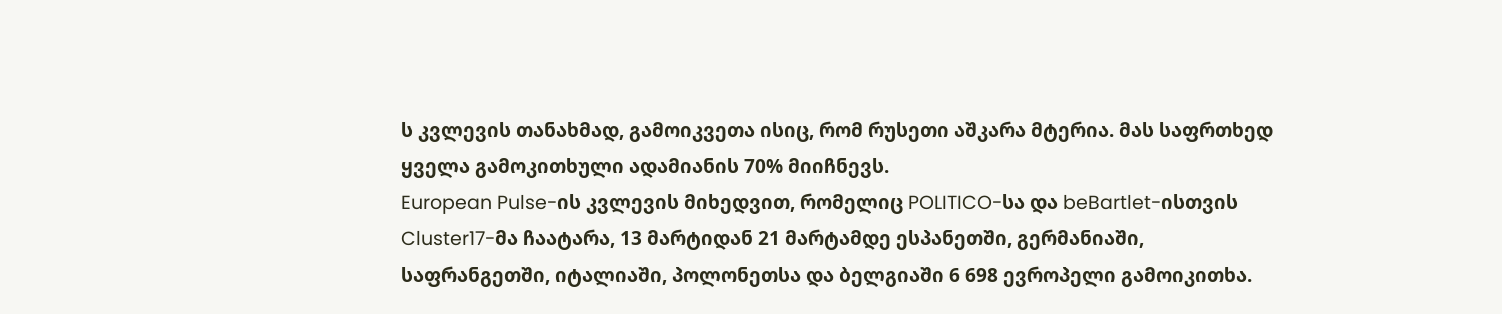ს კვლევის თანახმად, გამოიკვეთა ისიც, რომ რუსეთი აშკარა მტერია. მას საფრთხედ ყველა გამოკითხული ადამიანის 70% მიიჩნევს.
European Pulse-ის კვლევის მიხედვით, რომელიც POLITICO-სა და beBartlet-ისთვის Cluster17-მა ჩაატარა, 13 მარტიდან 21 მარტამდე ესპანეთში, გერმანიაში, საფრანგეთში, იტალიაში, პოლონეთსა და ბელგიაში 6 698 ევროპელი გამოიკითხა.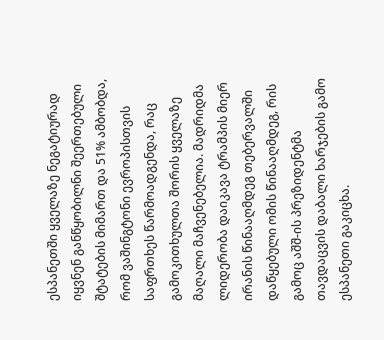ესპანეთში ყველაზე ნეგატიურად იყვნენ განწყობილნი შეერთებული შტატების მიმართ და 51% ამბობდა, რომ ვაშინგტონი ევროპისთვის საფრთხეს წარმოადგენდა, რაც გამოკითხულთა შორის ყველაზე მაღალი მაჩვენებელია. მადრიდმა ლიდერობა დაიკავა ტრამპის მიერ ირანის წინააღმდეგ თებერვალში დაწყებული ომის წინააღმდეგ, რის გამოც აშშ-ის პრეზიდენტმა თავდაცვის დაბალი ხარჯების გამო ესპანეთი გაკიცხა.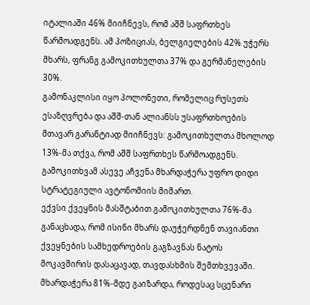იტალიაში 46% მიიჩნევს, რომ აშშ საფრთხეს წარმოადგენს. ამ პოზიციას, ბელგიელების 42% უჭერს მხარს, ფრანგ გამოკითხულთა 37% და გერმანელების 30%.
გამონაკლისი იყო პოლონეთი, რომელიც რუსეთს ესაზღვრება და აშშ-თან ალიანსს უსაფრთხოების მთავარ გარანტიად მიიჩნევს: გამოკითხულთა მხოლოდ 13%-მა თქვა, რომ აშშ საფრთხეს წარმოადგენს.
გამოკითხვამ ასევე აჩვენა მხარდაჭერა უფრო დიდი სტრატეგიული ავტონომიის მიმართ.
ექვსი ქვეყნის მასშტაბით გამოკითხულთა 76%-მა განაცხადა, რომ ისინი მხარს დაუჭერდნენ თავიანთი ქვეყნების სამხედროების გაგზავნას ნატოს მოკავშირის დასაცავად, თავდასხმის შემთხვევაში. მხარდაჭერა 81%-მდე გაიზარდა, როდესაც სცენარი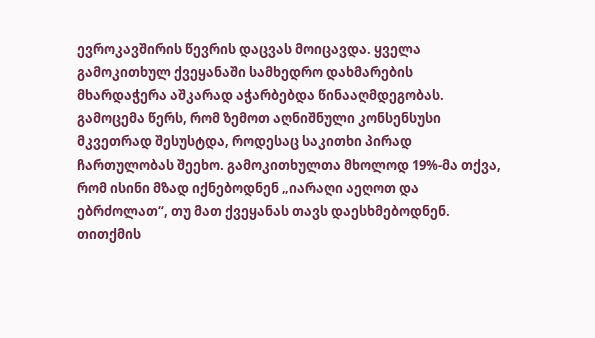ევროკავშირის წევრის დაცვას მოიცავდა. ყველა გამოკითხულ ქვეყანაში სამხედრო დახმარების მხარდაჭერა აშკარად აჭარბებდა წინააღმდეგობას.
გამოცემა წერს, რომ ზემოთ აღნიშნული კონსენსუსი მკვეთრად შესუსტდა, როდესაც საკითხი პირად ჩართულობას შეეხო. გამოკითხულთა მხოლოდ 19%-მა თქვა, რომ ისინი მზად იქნებოდნენ „იარაღი აეღოთ და ებრძოლათ“, თუ მათ ქვეყანას თავს დაესხმებოდნენ. თითქმის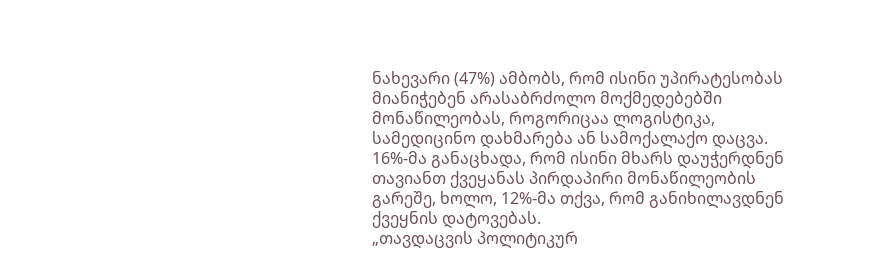ნახევარი (47%) ამბობს, რომ ისინი უპირატესობას მიანიჭებენ არასაბრძოლო მოქმედებებში მონაწილეობას, როგორიცაა ლოგისტიკა, სამედიცინო დახმარება ან სამოქალაქო დაცვა. 16%-მა განაცხადა, რომ ისინი მხარს დაუჭერდნენ თავიანთ ქვეყანას პირდაპირი მონაწილეობის გარეშე, ხოლო, 12%-მა თქვა, რომ განიხილავდნენ ქვეყნის დატოვებას.
„თავდაცვის პოლიტიკურ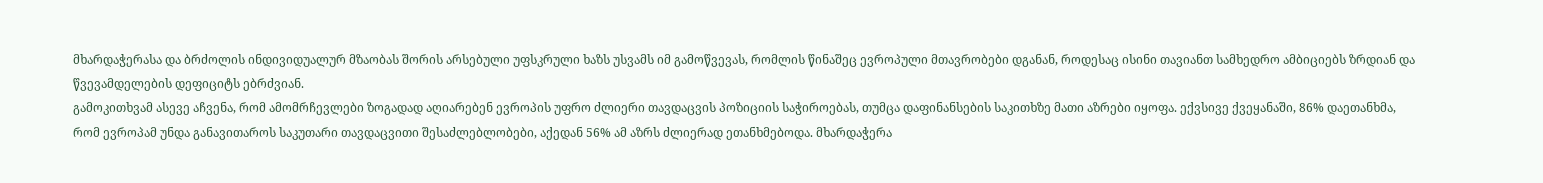მხარდაჭერასა და ბრძოლის ინდივიდუალურ მზაობას შორის არსებული უფსკრული ხაზს უსვამს იმ გამოწვევას, რომლის წინაშეც ევროპული მთავრობები დგანან, როდესაც ისინი თავიანთ სამხედრო ამბიციებს ზრდიან და წვევამდელების დეფიციტს ებრძვიან.
გამოკითხვამ ასევე აჩვენა, რომ ამომრჩევლები ზოგადად აღიარებენ ევროპის უფრო ძლიერი თავდაცვის პოზიციის საჭიროებას, თუმცა დაფინანსების საკითხზე მათი აზრები იყოფა. ექვსივე ქვეყანაში, 86% დაეთანხმა, რომ ევროპამ უნდა განავითაროს საკუთარი თავდაცვითი შესაძლებლობები, აქედან 56% ამ აზრს ძლიერად ეთანხმებოდა. მხარდაჭერა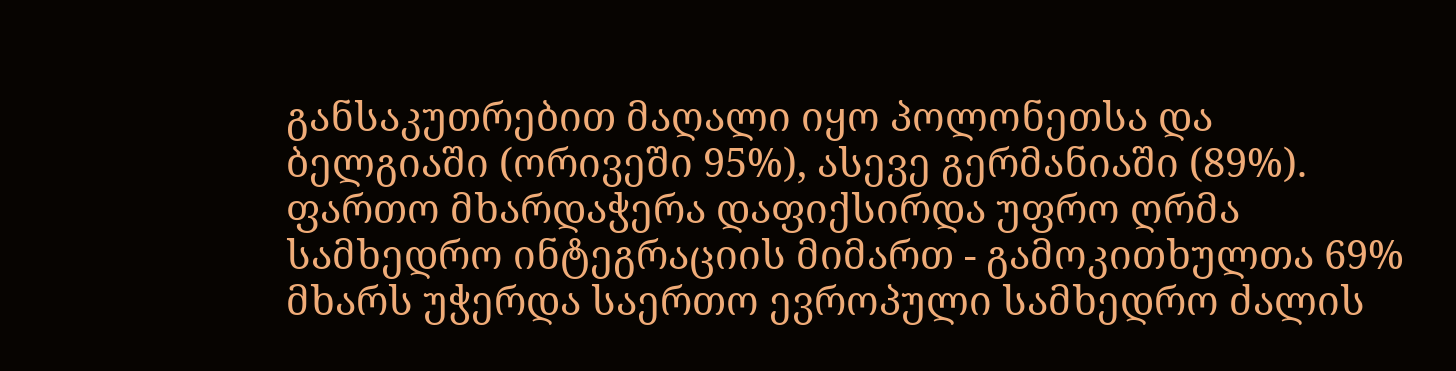განსაკუთრებით მაღალი იყო პოლონეთსა და ბელგიაში (ორივეში 95%), ასევე გერმანიაში (89%).
ფართო მხარდაჭერა დაფიქსირდა უფრო ღრმა სამხედრო ინტეგრაციის მიმართ - გამოკითხულთა 69% მხარს უჭერდა საერთო ევროპული სამხედრო ძალის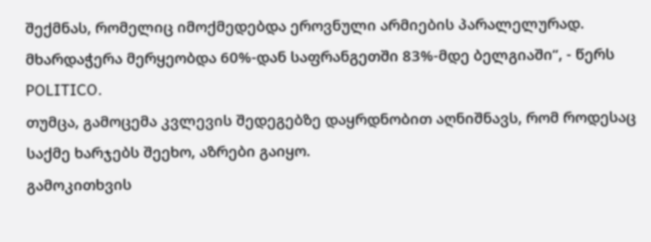შექმნას, რომელიც იმოქმედებდა ეროვნული არმიების პარალელურად. მხარდაჭერა მერყეობდა 60%-დან საფრანგეთში 83%-მდე ბელგიაში“, - წერს POLITICO.
თუმცა, გამოცემა კვლევის შედეგებზე დაყრდნობით აღნიშნავს, რომ როდესაც საქმე ხარჯებს შეეხო, აზრები გაიყო.
გამოკითხვის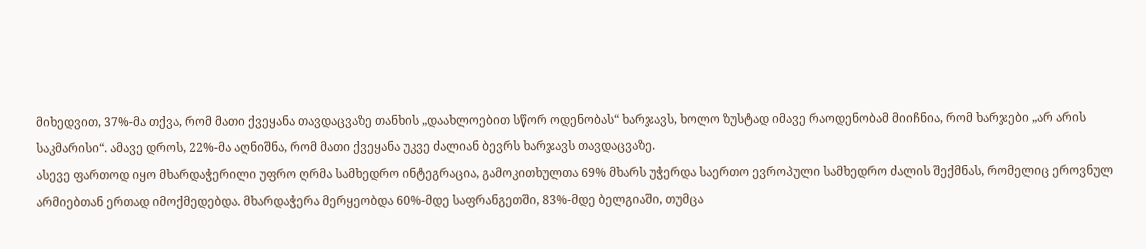მიხედვით, 37%-მა თქვა, რომ მათი ქვეყანა თავდაცვაზე თანხის „დაახლოებით სწორ ოდენობას“ ხარჯავს, ხოლო ზუსტად იმავე რაოდენობამ მიიჩნია, რომ ხარჯები „არ არის საკმარისი“. ამავე დროს, 22%-მა აღნიშნა, რომ მათი ქვეყანა უკვე ძალიან ბევრს ხარჯავს თავდაცვაზე.
ასევე ფართოდ იყო მხარდაჭერილი უფრო ღრმა სამხედრო ინტეგრაცია, გამოკითხულთა 69% მხარს უჭერდა საერთო ევროპული სამხედრო ძალის შექმნას, რომელიც ეროვნულ არმიებთან ერთად იმოქმედებდა. მხარდაჭერა მერყეობდა 60%-მდე საფრანგეთში, 83%-მდე ბელგიაში, თუმცა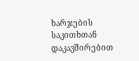ხარჯების საკითხთან დაკავშირებით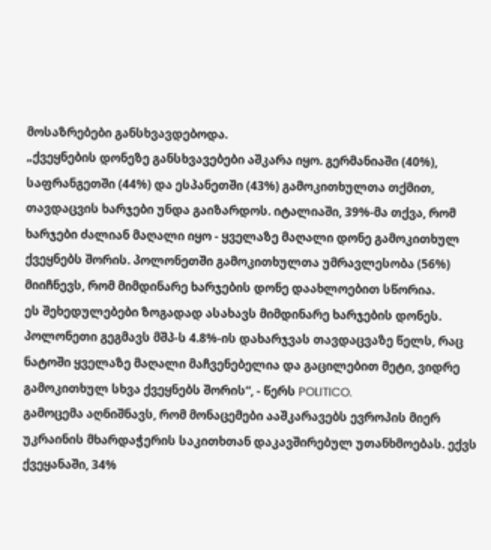მოსაზრებები განსხვავდებოდა.
„ქვეყნების დონეზე განსხვავებები აშკარა იყო. გერმანიაში (40%), საფრანგეთში (44%) და ესპანეთში (43%) გამოკითხულთა თქმით, თავდაცვის ხარჯები უნდა გაიზარდოს. იტალიაში, 39%-მა თქვა, რომ ხარჯები ძალიან მაღალი იყო - ყველაზე მაღალი დონე გამოკითხულ ქვეყნებს შორის. პოლონეთში გამოკითხულთა უმრავლესობა (56%) მიიჩნევს, რომ მიმდინარე ხარჯების დონე დაახლოებით სწორია.
ეს შეხედულებები ზოგადად ასახავს მიმდინარე ხარჯების დონეს. პოლონეთი გეგმავს მშპ-ს 4.8%-ის დახარჯვას თავდაცვაზე წელს, რაც ნატოში ყველაზე მაღალი მაჩვენებელია და გაცილებით მეტი, ვიდრე გამოკითხულ სხვა ქვეყნებს შორის“, - წერს POLITICO.
გამოცემა აღნიშნავს, რომ მონაცემები ააშკარავებს ევროპის მიერ უკრაინის მხარდაჭერის საკითხთან დაკავშირებულ უთანხმოებას. ექვს ქვეყანაში, 34%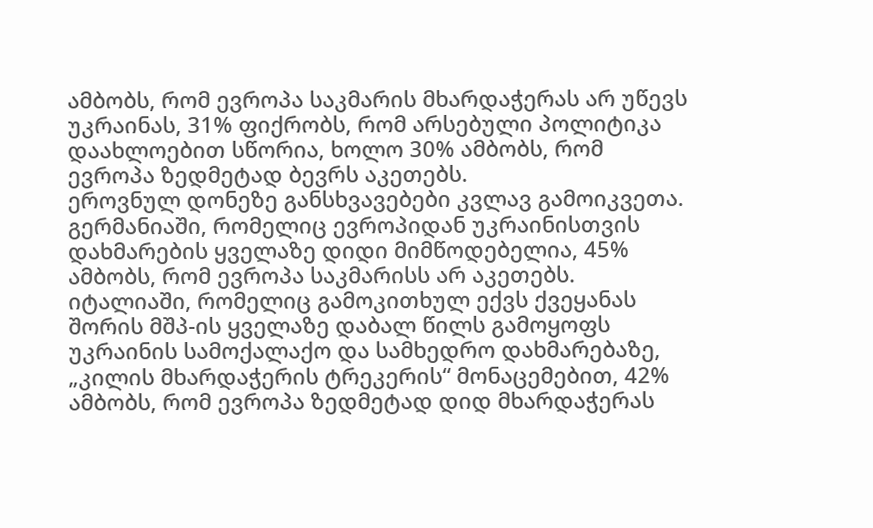ამბობს, რომ ევროპა საკმარის მხარდაჭერას არ უწევს უკრაინას, 31% ფიქრობს, რომ არსებული პოლიტიკა დაახლოებით სწორია, ხოლო 30% ამბობს, რომ ევროპა ზედმეტად ბევრს აკეთებს.
ეროვნულ დონეზე განსხვავებები კვლავ გამოიკვეთა. გერმანიაში, რომელიც ევროპიდან უკრაინისთვის დახმარების ყველაზე დიდი მიმწოდებელია, 45% ამბობს, რომ ევროპა საკმარისს არ აკეთებს. იტალიაში, რომელიც გამოკითხულ ექვს ქვეყანას შორის მშპ-ის ყველაზე დაბალ წილს გამოყოფს უკრაინის სამოქალაქო და სამხედრო დახმარებაზე, „კილის მხარდაჭერის ტრეკერის“ მონაცემებით, 42% ამბობს, რომ ევროპა ზედმეტად დიდ მხარდაჭერას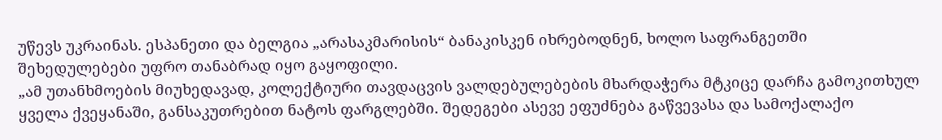უწევს უკრაინას. ესპანეთი და ბელგია „არასაკმარისის“ ბანაკისკენ იხრებოდნენ, ხოლო საფრანგეთში შეხედულებები უფრო თანაბრად იყო გაყოფილი.
„ამ უთანხმოების მიუხედავად, კოლექტიური თავდაცვის ვალდებულებების მხარდაჭერა მტკიცე დარჩა გამოკითხულ ყველა ქვეყანაში, განსაკუთრებით ნატოს ფარგლებში. შედეგები ასევე ეფუძნება გაწვევასა და სამოქალაქო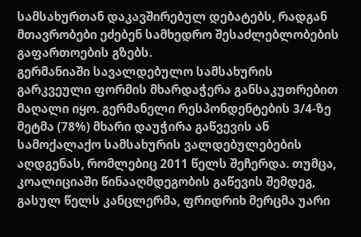სამსახურთან დაკავშირებულ დებატებს, რადგან მთავრობები ეძებენ სამხედრო შესაძლებლობების გაფართოების გზებს.
გერმანიაში სავალდებულო სამსახურის გარკვეული ფორმის მხარდაჭერა განსაკუთრებით მაღალი იყო. გერმანელი რესპონდენტების 3/4-ზე მეტმა (78%) მხარი დაუჭირა გაწვევის ან სამოქალაქო სამსახურის ვალდებულებების აღდგენას, რომლებიც 2011 წელს შეჩერდა. თუმცა, კოალიციაში წინააღმდეგობის გაწევის შემდეგ, გასულ წელს კანცლერმა, ფრიდრიხ მერცმა უარი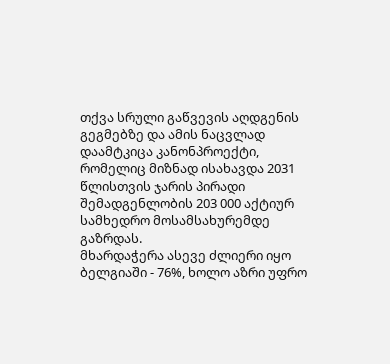თქვა სრული გაწვევის აღდგენის გეგმებზე და ამის ნაცვლად დაამტკიცა კანონპროექტი, რომელიც მიზნად ისახავდა 2031 წლისთვის ჯარის პირადი შემადგენლობის 203 000 აქტიურ სამხედრო მოსამსახურემდე გაზრდას.
მხარდაჭერა ასევე ძლიერი იყო ბელგიაში - 76%, ხოლო აზრი უფრო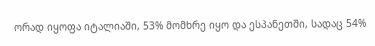ორად იყოფა იტალიაში, 53% მომხრე იყო და ესპანეთში, სადაც 54%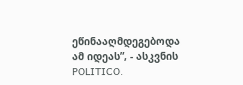ეწინააღმდეგებოდა ამ იდეას”, - ასკვნის POLITICO.